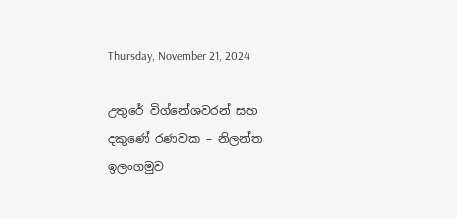Thursday, November 21, 2024

උතුරේ විග්නේශවරන් සහ දකුණේ රණවක – නිලන්ත ඉලංගමුව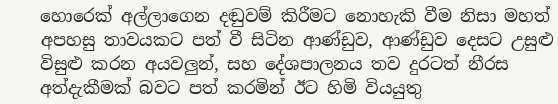හොරෙක් අල්ලාගෙන දඬුවම් කිරීමට නොහැකි වීම නිසා මහත් අපහසු තාවයකට පත් වී සිටින ආණ්ඩුව, ආණ්ඩුව දෙසට උසුළු විසුළු කරන අයවලුන්, සහ දේශපාලනය තව දුරටත් නීරස අත්දැකීමක් බවට පත් කරමින් ඊට හිමි වියයුතු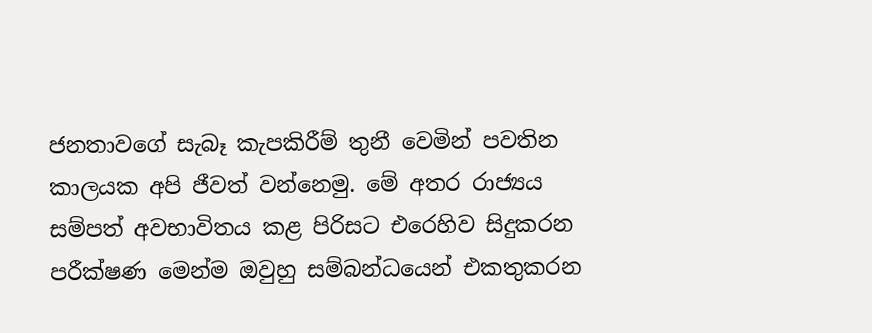ජනතාවගේ සැබෑ කැපකිරීම් තුනී වෙමින් පවතින කාලයක අපි ජීවත් වන්නෙමු. මේ අතර රාජ්‍යය සම්පත් අවභාවිතය කළ පිරිසට එරෙහිව සිදුකරන පරීක්ෂණ මෙන්ම ඔවුහු සම්බන්ධයෙන් එකතුකරන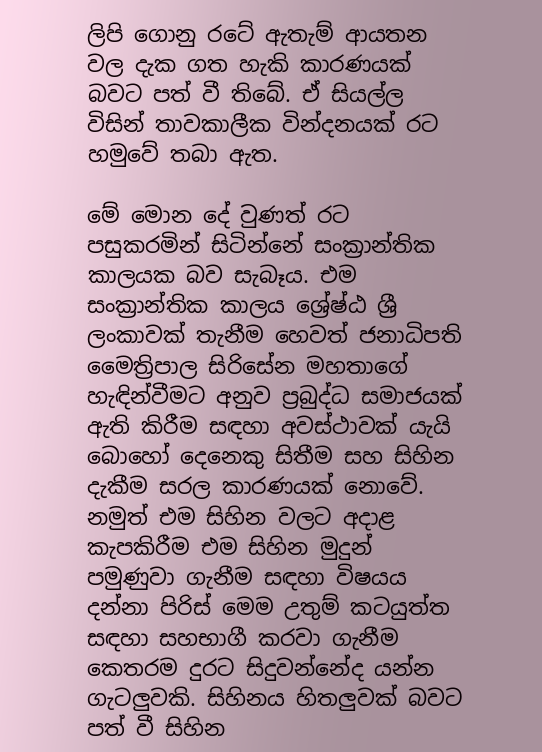ලිපි ගොනු රටේ ඇතැම් ආයතන වල දැක ගත හැකි කාරණයක් බවට පත් වී තිබේ. ඒ සියල්ල විසින් තාවකාලීක වින්දනයක් රට හමුවේ තබා ඇත.

මේ මොන දේ වුණත් රට පසුකරමින් සිටින්නේ සංක්‍රාන්තික කාලයක බව සැබෑය. එම සංක්‍රාන්තික කාලය ශ්‍රේෂ්ඨ ශ්‍රී ලංකාවක් තැනීම හෙවත් ජනාධිපති මෛත්‍රිපාල සිරිසේන මහතාගේ හැඳින්වීමට අනුව ප්‍රබුද්ධ සමාජයක් ඇති කිරීම සඳහා අවස්ථාවක් යැයි බොහෝ දෙනෙකු සිතීම සහ සිහින දැකීම සරල කාරණයක් නොවේ. නමුත් එම සිහින වලට අදාළ කැපකිරීම එම සිහින මුදුන් පමුණුවා ගැනීම සඳහා විෂයය දන්නා පිරිස් මෙම උතුම් කටයුත්ත සඳහා සහභාගී කරවා ගැනීම කෙතරම දුරට සිදුවන්නේද යන්න ගැටලුවකි. සිහිනය හිතලුවක් බවට පත් වී සිහින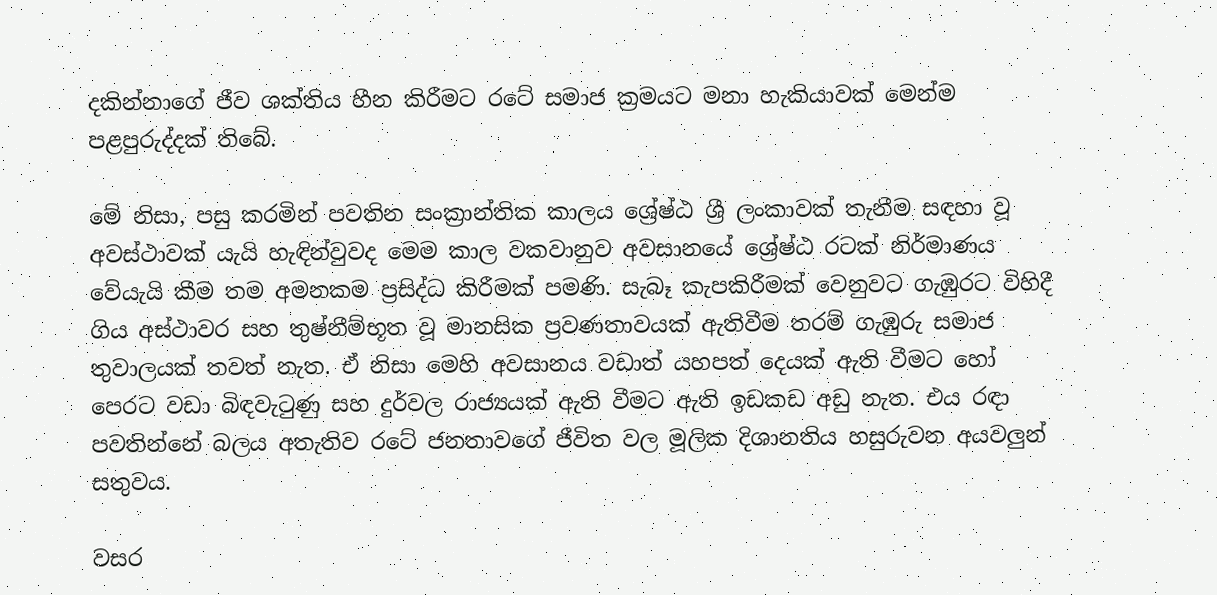දකින්නාගේ ජීව ශක්තිය හීන කිරීමට රටේ සමාජ ක්‍රමයට මනා හැකියාවක් මෙන්ම පළපුරුද්දක් තිබේ.

මේ නිසා, පසු කරමින් පවතින සංක්‍රාන්තික කාලය ශ්‍රේෂ්ඨ ශ්‍රී ලංකාවක් තැනීම සඳහා වූ අවස්ථාවක් යැයි හැඳින්වුවද මෙම කාල වකවානුව අවසානයේ ශ්‍රේෂ්ඨ රටක් නිර්මාණය වේයැයි කීම තම අමනකම ප්‍රසිද්ධ කිරීමක් පමණි. සැබෑ කැපකිරීමක් වෙනුවට ගැඹුරට විහිදී ගිය අස්ථාවර සහ තුෂ්නීම්භූත වූ මානසික ප්‍රවණතාවයක් ඇතිවීම තරම් ගැඹුරු සමාජ තුවාලයක් තවත් නැත. ඒ නිසා මෙහි අවසානය වඩාත් යහපත් දෙයක් ඇති වීමට හෝ පෙරට වඩා බිඳවැටුණු සහ දුර්වල රාජ්‍යයක් ඇති වීමට ඇති ඉඩකඩ අඩු නැත. එය රඳා පවතින්නේ බලය අතැතිව රටේ ජනතාවගේ ජීවිත වල මූලික දිශානතිය හසුරුවන අයවලුන් සතුවය.

වසර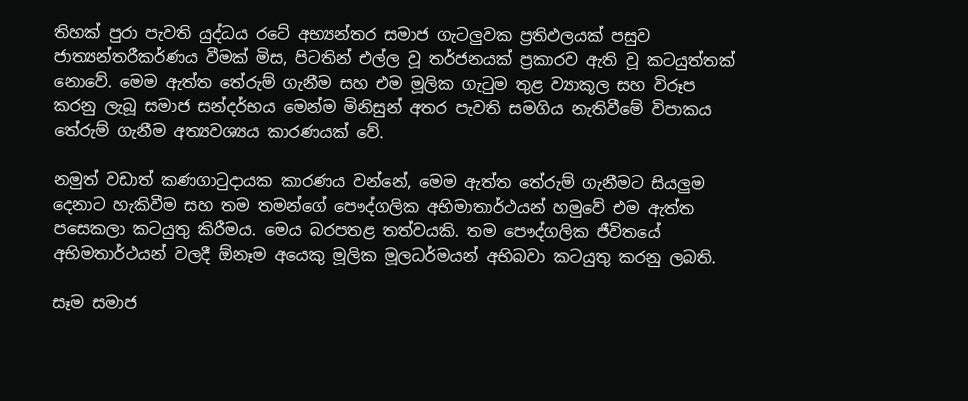තිහක් පුරා පැවති යුද්ධය රටේ අභ්‍යන්තර සමාජ ගැටලුවක ප්‍රතිඵලයක් පසුව ජාත්‍යන්තරීකර්ණය වීමක් මිස, පිටතින් එල්ල වූ තර්ජනයක් ප්‍රකාරව ඇති වූ කටයුත්තක් නොවේ. මෙම ඇත්ත තේරුම් ගැනීම සහ එම මූලික ගැටුම තුළ ව්‍යාකූල සහ විරූප කරනු ලැබූ සමාජ සන්දර්භය මෙන්ම මිනිසුන් අතර පැවති සමගිය නැතිවීමේ විපාකය තේරුම් ගැනීම අත්‍යවශ්‍යය කාරණයක් වේ.

නමුත් වඩාත් කණගාටුදායක කාරණය වන්නේ, මෙම ඇත්ත තේරුම් ගැනීමට සියලුම දෙනාට හැකිවීම සහ තම තමන්ගේ පෞද්ගලික අභිමාතාර්ථයන් හමුවේ එම ඇත්ත පසෙකලා කටයුතු කිරීමය. මෙය බරපතළ තත්වයකි. තම පෞද්ගලික ජීවිතයේ අභිමතාර්ථයන් වලදී ඕනෑම අයෙකු මූලික මූලධර්මයන් අභිබවා කටයුතු කරනු ලබති.

සෑම සමාජ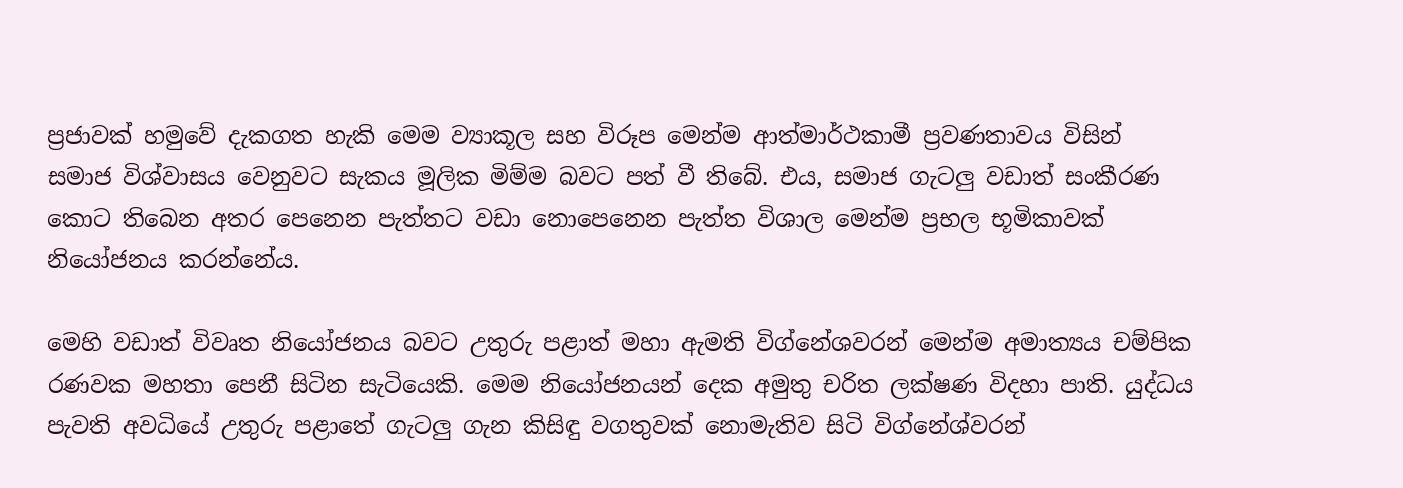ප්‍රජාවක් හමුවේ දැකගත හැකි මෙම ව්‍යාකූල සහ විරූප මෙන්ම ආත්මාර්ථකාමී ප්‍රවණතාවය විසින් සමාජ විශ්වාසය වෙනුවට සැකය මූලික මිම්ම බවට පත් වී තිබේ. එය, සමාජ ගැටලු වඩාත් සංකීරණ කොට තිබෙන අතර පෙනෙන පැත්තට වඩා නොපෙනෙන පැත්ත විශාල මෙන්ම ප්‍රභල භූමිකාවක් නියෝජනය කරන්නේය.

මෙහි වඩාත් විවෘත නියෝජනය බවට උතුරු පළාත් මහා ඇමති විග්නේශවරන් මෙන්ම අමාත්‍යය චම්පික රණවක මහතා පෙනී සිටින සැටියෙකි. මෙම නියෝජනයන් දෙක අමුතු චරිත ලක්ෂණ විදහා පාති. යුද්ධය පැවති අවධියේ උතුරු පළාතේ ගැටලු ගැන කිසිඳු වගතුවක් නොමැතිව සිටි විග්නේශ්වරන්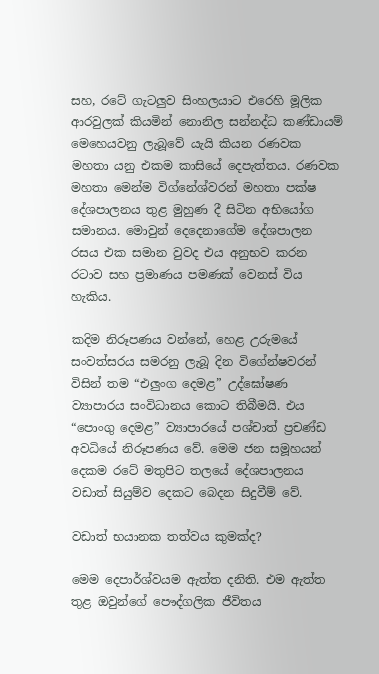සහ, රටේ ගැටලුව සිංහලයාට එරෙහි මූලික ආරවුලක් කියමින් නොනිල සන්නද්ධ කණ්ඩායම් මෙහෙයවනු ලැබූවේ යැයි කියන රණවක මහතා යනු එකම කාසියේ දෙපැත්තය. රණවක මහතා මෙන්ම විග්නේශ්වරන් මහතා පක්ෂ දේශපාලනය තුළ මුහුණ දී සිටින අභියෝග සමානය. මොවුන් දෙදෙනාගේම දේශපාලන රසය එක සමාන වුවද එය අනුභව කරන රටාව සහ ප්‍රමාණය පමණක් වෙනස් විය හැකිය.

කදිම නිරූපණය වන්නේ, හෙළ උරුමයේ සංවත්සරය සමරනු ලැබූ දින විගේන්ෂවරන් විසින් තම “එලුංග දෙමළ” උද්ඝෝෂණ ව්‍යාපාරය සංවිධානය කොට තිබීමයි. එය “පොංගු දෙමළ” ව්‍යාපාරයේ පශ්චාත් ප්‍රචණ්ඩ අවධියේ නිරූපණය වේ. මෙම ජන සමූහයන් දෙකම රටේ මතුපිට තලයේ දේශපාලනය වඩාත් සියුම්ව දෙකට බෙදන සිදුවීම් වේ.

වඩාත් භයානක තත්වය කුමක්ද?

මෙම දෙපාර්ශ්වයම ඇත්ත දනිති. එම ඇත්ත තුළ ඔවුන්ගේ පෞද්ගලික ජීවිතය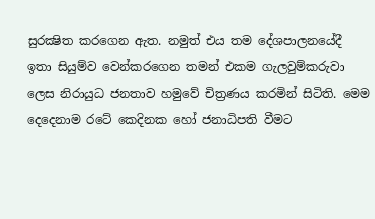සුරක්‍ෂිත කරගෙන ඇත. නමුත් එය තම දේශපාලනයේදී ඉතා සියුම්ව වෙන්කරගෙන තමන් එකම ගැලවුම්කරුවා ලෙස නිරායුධ ජනතාව හමුවේ චිත්‍රණය කරමින් සිටිති. මෙම දෙදෙනාම රටේ කෙදිනක හෝ ජනාධිපති වීමට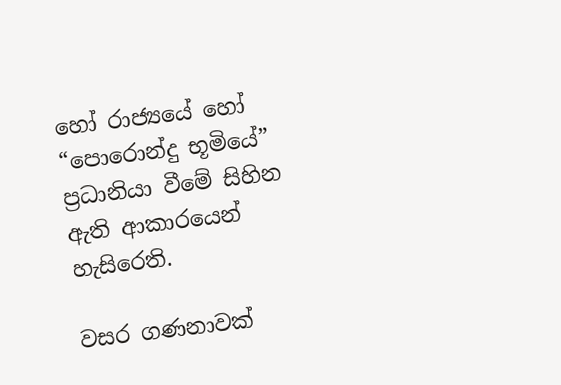හෝ රාජ්‍යයේ හෝ “පොරොන්දු භූමියේ” ප්‍රධානියා වීමේ සිහින ඇති ආකාරයෙන් හැසිරෙති.

වසර ගණනාවක්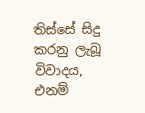තිස්සේ සිදු කරනු ලැබූ විවාදය, එනම්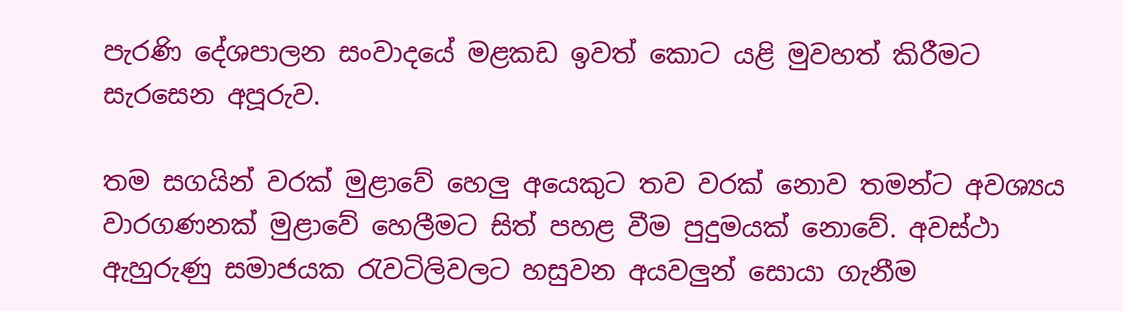පැරණි දේශපාලන සංවාදයේ මළකඩ ඉවත් කොට යළි මුවහත් කිරීමට සැරසෙන අපූරුව.

තම සගයින් වරක් මුළාවේ හෙලු අයෙකුට තව වරක් නොව තමන්ට අවශ්‍යය වාරගණනක් මුළාවේ හෙලීමට සිත් පහළ වීම පුදුමයක් නොවේ. අවස්ථා ඇහුරුණු සමාජයක රැවටිලිවලට හසුවන අයවලුන් සොයා ගැනීම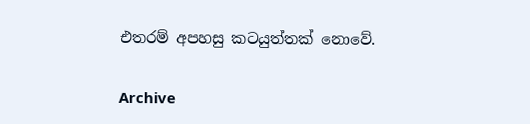එතරම් අපහසු කටයුත්තක් නොවේ.

Archive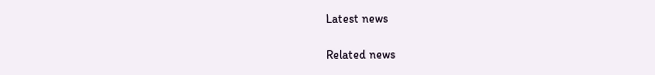Latest news

Related news